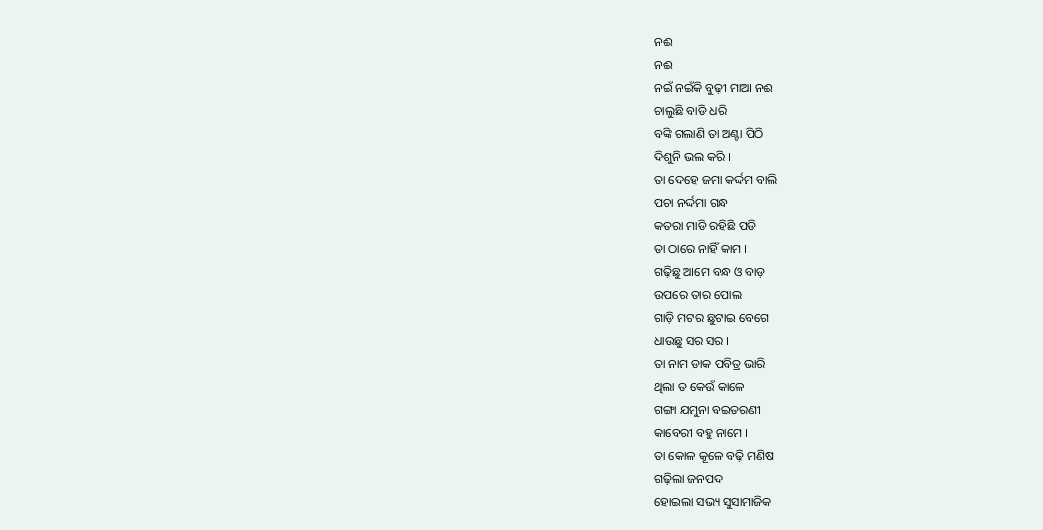ନଈ
ନଈ
ନଇଁ ନଇଁକି ବୁଢ଼ୀ ମାଆ ନଈ
ଚାଲୁଛି ବାଡି ଧରି
ବଙ୍କି ଗଲାଣି ତା ଅଣ୍ଟା ପିଠି
ଦିଶୁନି ଭଲ କରି ।
ତା ଦେହେ ଜମା କର୍ଦ୍ଦମ ବାଲି
ପଚା ନର୍ଦ୍ଦମା ଗନ୍ଧ
କତରା ମାଡି ରହିଛି ପଡି
ତା ଠାରେ ନାହିଁ କାମ ।
ଗଢ଼ିଛୁ ଆମେ ବନ୍ଧ ଓ ବାଡ଼
ଉପରେ ତାର ପୋଲ
ଗାଡ଼ି ମଟର ଛୁଟାଇ ବେଗେ
ଧାଉଛୁ ସର ସର ।
ତା ନାମ ଡାକ ପବିତ୍ର ଭାରି
ଥିଲା ତ କେଉଁ କାଳେ
ଗଙ୍ଗା ଯମୁନା ବଇତରଣୀ
କାବେରୀ ବହୁ ନାମେ ।
ତା କୋଳ କୂଳେ ବଢ଼ି ମଣିଷ
ଗଢ଼ିଲା ଜନପଦ
ହୋଇଲା ସଭ୍ୟ ସୁସାମାଜିକ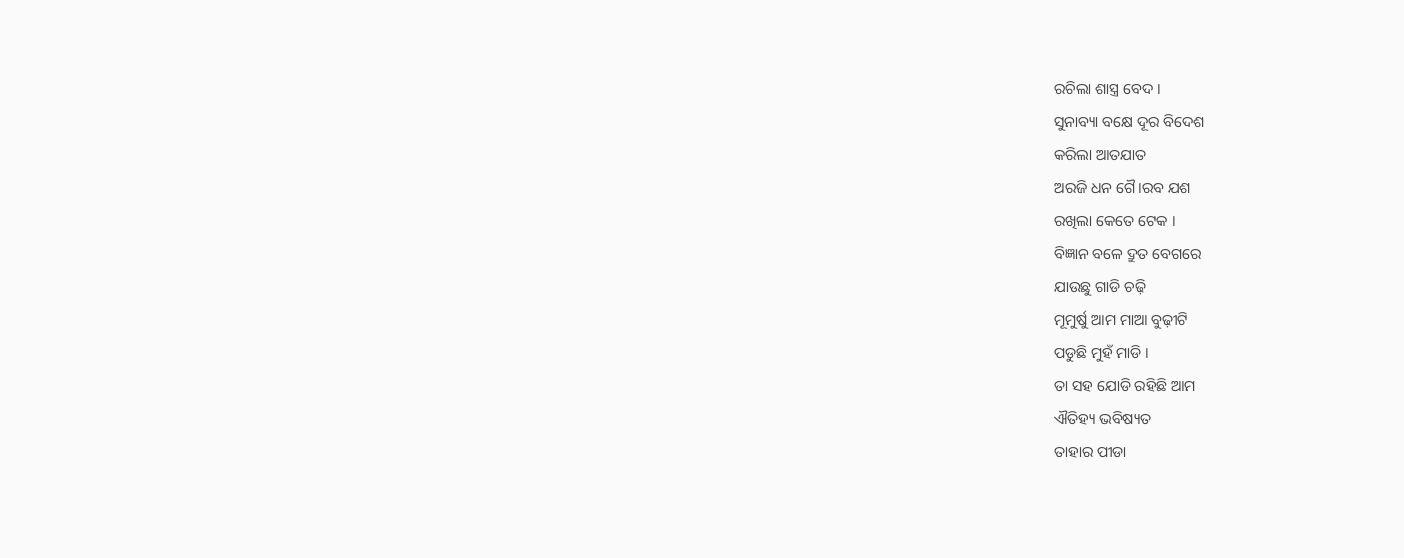ରଚିଲା ଶାସ୍ତ୍ର ବେଦ ।
ସୁନାବ୍ୟା ବକ୍ଷେ ଦୂର ବିଦେଶ
କରିଲା ଆତଯାତ
ଅରଜି ଧନ ଗୈ।ରବ ଯଶ
ରଖିଲା କେତେ ଟେକ ।
ବିଜ୍ଞାନ ବଳେ ଦ୍ରୁତ ବେଗରେ
ଯାଉଛୁ ଗାଡି ଚଢ଼ି
ମୂମୁର୍ଷୁ ଆମ ମାଆ ବୁଢ଼ୀଟି
ପଡୁଛି ମୁହଁ ମାଡି ।
ତା ସହ ଯୋଡି ରହିଛି ଆମ
ଐତିହ୍ୟ ଭବିଷ୍ୟତ
ତାହାର ପୀଡା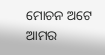ମୋଚନ ଅଟେ
ଆମର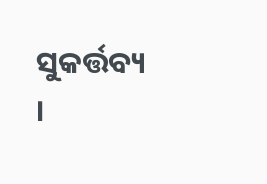ସୁକର୍ତ୍ତବ୍ୟ ।